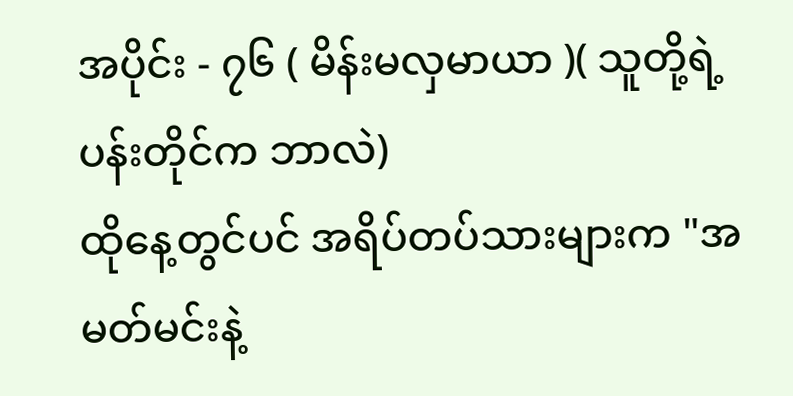အပိုင်း - ၇၆ ( မိန်းမလှမာယာ )( သူတို့ရဲ့ပန်းတိုင်က ဘာလဲ)
ထိုနေ့တွင်ပင် အရိပ်တပ်သားများက "အမတ်မင်းနဲ့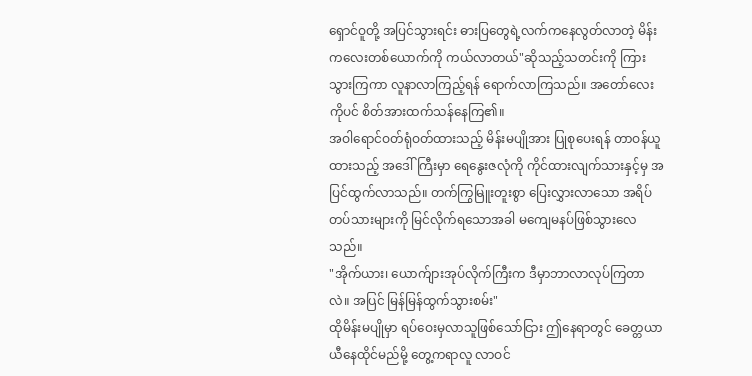ရှောင်ဝူတို့ အပြင်သွားရင်း ဓားပြတွေရဲ့လက်ကနေလွတ်လာတဲ့ မိန်းကလေးတစ်ယောက်ကို ကယ်လာတယ်"ဆိုသည့်သတင်းကို ကြားသွားကြကာ လူနာလာကြည့်ရန် ရောက်လာကြသည်။ အတော်လေးကိုပင် စိတ်အားထက်သန်နေကြ၏။
အဝါရောင်ဝတ်ရုံဝတ်ထားသည့် မိန်းမပျိုအား ပြုစုပေးရန် တာဝန်ယူထားသည့် အဒေါ်ကြီးမှာ ရေနွေးဇလုံကို ကိုင်ထားလျက်သားနှင့်မှ အပြင်ထွက်လာသည်။ တက်ကြွမြူးတူးစွာ ပြေးလွှားလာသော အရိပ်တပ်သားများကို မြင်လိုက်ရသောအခါ မကျေမနပ်ဖြစ်သွားလေသည်။
"အိုက်ယား၊ ယောက်ျားအုပ်လိုက်ကြီးက ဒီမှာဘာလာလုပ်ကြတာလဲ။ အပြင် မြန်မြန်ထွက်သွားစမ်း"
ထိုမိန်းမပျိုမှာ ရပ်ဝေးမှလာသူဖြစ်သော်ငြား ဤနေရာတွင် ခေတ္တယာယီနေထိုင်မည်မို့ တွေ့ကရာလူ လာဝင်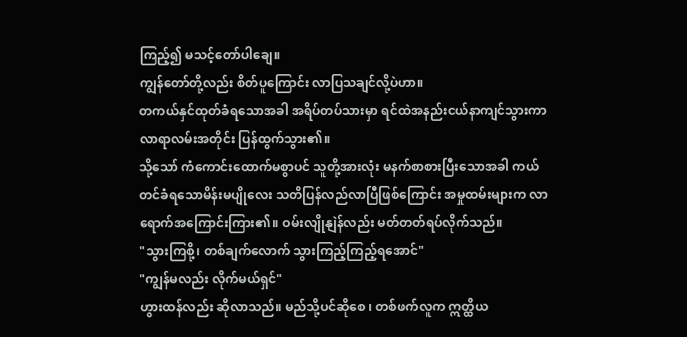ကြည့်၍ မသင့်တော်ပါချေ။
ကျွန်တော်တို့လည်း စိတ်ပူကြောင်း လာပြသချင်လို့ပဲဟာ။
တကယ်နှင်ထုတ်ခံရသောအခါ အရိပ်တပ်သားမှာ ရင်ထဲအနည်းငယ်နာကျင်သွားကာ လာရာလမ်းအတိုင်း ပြန်ထွက်သွား၏။
သို့သော် ကံကောင်းထောက်မစွာပင် သူတို့အားလုံး မနက်စာစားပြီးသောအခါ ကယ်တင်ခံရသောမိန်းမပျိုလေး သတိပြန်လည်လာပြီဖြစ်ကြောင်း အမှုထမ်းများက လာရောက်အကြောင်းကြား၏။ ဝမ်းလျိုနျဲန်လည်း မတ်တတ်ရပ်လိုက်သည်။
"သွားကြစို့၊ တစ်ချက်လောက် သွားကြည့်ကြည့်ရအောင်"
"ကျွန်မလည်း လိုက်မယ်ရှင်"
ဟွားထန်လည်း ဆိုလာသည်။ မည်သို့ပင်ဆိုစေ ၊ တစ်ဖက်လူက ဣတ္ထိယ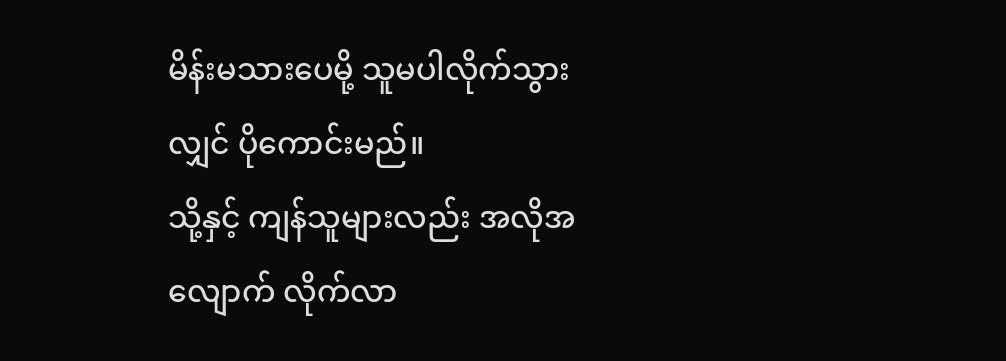မိန်းမသားပေမို့ သူမပါလိုက်သွားလျှင် ပိုကောင်းမည်။
သို့နှင့် ကျန်သူများလည်း အလိုအလျောက် လိုက်လာ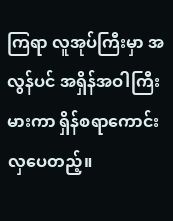ကြရာ လူအုပ်ကြီးမှာ အလွန်ပင် အရှိန်အဝါကြီးမားကာ ရှိန်စရာကောင်းလှပေတည့်။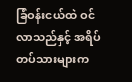ခြံဝန်းငယ်ထဲ ဝင်လာသည်နှင့် အရိပ်တပ်သားများက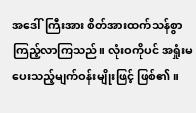အဒေါ်ကြီးအား စိတ်အားထက်သန်စွာ ကြည့်လာကြသည်။ လုံးဝကိုပင် အရှုံးမပေးသည့်မျက်ဝန်းမျိုးဖြင့် ဖြစ်၏။